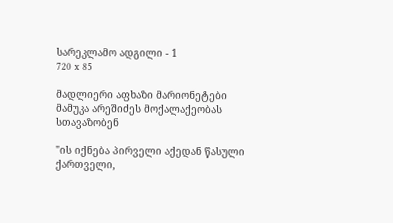სარეკლამო ადგილი - 1
720 x 85

მადლიერი აფხაზი მარიონეტები მამუკა არეშიძეს მოქალაქეობას სთავაზობენ

"ის იქნება პირველი აქედან წასული ქართველი,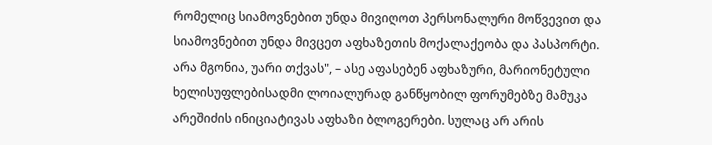რომელიც სიამოვნებით უნდა მივიღოთ პერსონალური მოწვევით და სიამოვნებით უნდა მივცეთ აფხაზეთის მოქალაქეობა და პასპორტი. არა მგონია, უარი თქვას", – ასე აფასებენ აფხაზური, მარიონეტული ხელისუფლებისადმი ლოიალურად განწყობილ ფორუმებზე მამუკა არეშიძის ინიციატივას აფხაზი ბლოგერები. სულაც არ არის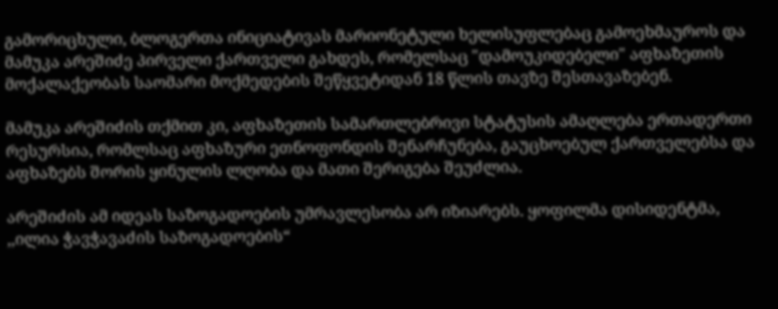გამორიცხული, ბლოგერთა ინიციატივას მარიონეტული ხელისუფლებაც გამოეხმაუროს და მამუკა არეშიძე პირველი ქართველი გახდეს, რომელსაც "დამოუკიდებელი" აფხაზეთის მოქალაქეობას საომარი მოქმედების შეწყვეტიდან 18 წლის თავზე შესთავაზებენ.

მამუკა არეშიძის თქმით კი, აფხაზეთის სამართლებრივი სტატუსის ამაღლება ერთადერთი რესურსია, რომლსაც აფხაზური ეთნოფონდის შენარჩუნება, გაუცხოებულ ქართველებსა და აფხაზებს შორის ყინულის ლღობა და მათი შერიგება შეუძლია.

არეშიძის ამ იდეას საზოგადოების უმრავლესობა არ იზიარებს. ყოფილმა დისიდენტმა, ,,ილია ჭავჭავაძის საზოგადოების“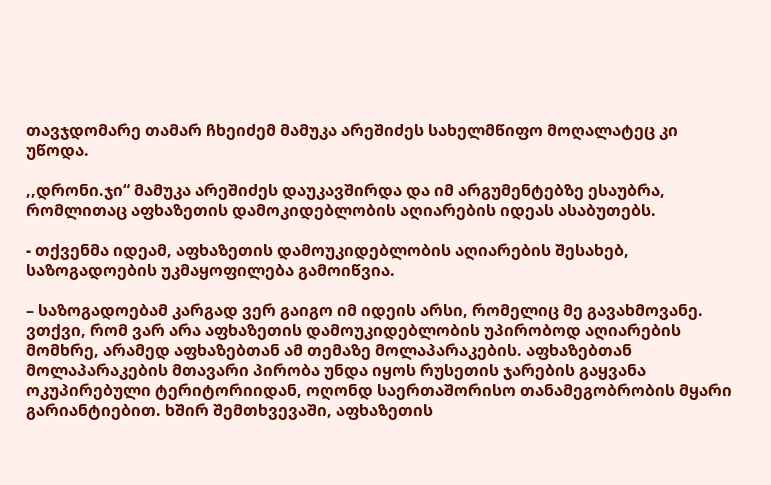თავჯდომარე თამარ ჩხეიძემ მამუკა არეშიძეს სახელმწიფო მოღალატეც კი უწოდა.

,,დრონი.ჯი“ მამუკა არეშიძეს დაუკავშირდა და იმ არგუმენტებზე ესაუბრა, რომლითაც აფხაზეთის დამოკიდებლობის აღიარების იდეას ასაბუთებს.

- თქვენმა იდეამ, აფხაზეთის დამოუკიდებლობის აღიარების შესახებ, საზოგადოების უკმაყოფილება გამოიწვია.

– საზოგადოებამ კარგად ვერ გაიგო იმ იდეის არსი, რომელიც მე გავახმოვანე. ვთქვი, რომ ვარ არა აფხაზეთის დამოუკიდებლობის უპირობოდ აღიარების მომხრე, არამედ აფხაზებთან ამ თემაზე მოლაპარაკების. აფხაზებთან მოლაპარაკების მთავარი პირობა უნდა იყოს რუსეთის ჯარების გაყვანა ოკუპირებული ტერიტორიიდან, ოღონდ საერთაშორისო თანამეგობრობის მყარი გარიანტიებით. ხშირ შემთხვევაში, აფხაზეთის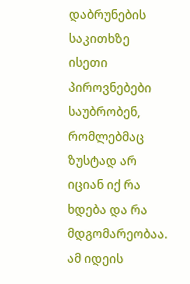დაბრუნების საკითხზე ისეთი პიროვნებები საუბრობენ, რომლებმაც ზუსტად არ იციან იქ რა ხდება და რა მდგომარეობაა. ამ იდეის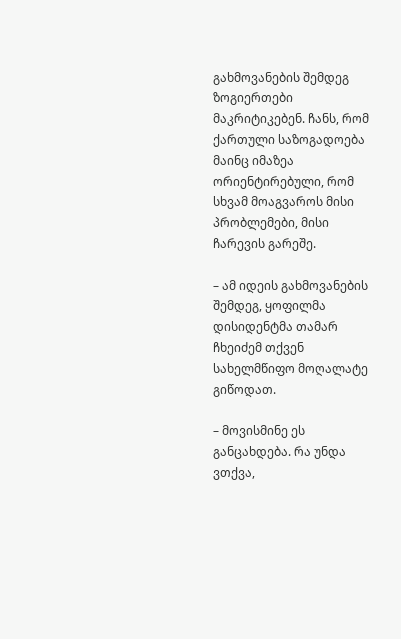გახმოვანების შემდეგ ზოგიერთები მაკრიტიკებენ. ჩანს, რომ ქართული საზოგადოება მაინც იმაზეა ორიენტირებული, რომ სხვამ მოაგვაროს მისი პრობლემები, მისი ჩარევის გარეშე.

– ამ იდეის გახმოვანების შემდეგ, ყოფილმა დისიდენტმა თამარ ჩხეიძემ თქვენ სახელმწიფო მოღალატე გიწოდათ.

– მოვისმინე ეს განცახდება. რა უნდა ვთქვა,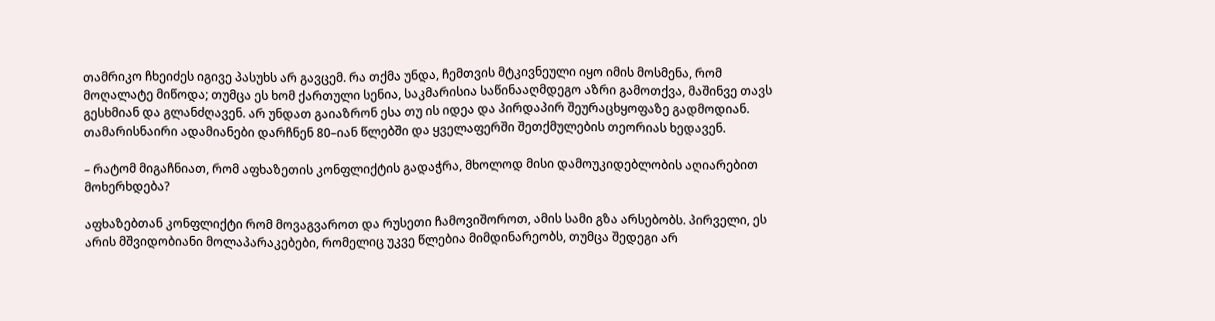თამრიკო ჩხეიძეს იგივე პასუხს არ გავცემ. რა თქმა უნდა, ჩემთვის მტკივნეული იყო იმის მოსმენა, რომ მოღალატე მიწოდა; თუმცა ეს ხომ ქართული სენია, საკმარისია საწინააღმდეგო აზრი გამოთქვა, მაშინვე თავს გესხმიან და გლანძღავენ. არ უნდათ გაიაზრონ ესა თუ ის იდეა და პირდაპირ შეურაცხყოფაზე გადმოდიან. თამარისნაირი ადამიანები დარჩნენ 80–იან წლებში და ყველაფერში შეთქმულების თეორიას ხედავენ.

– რატომ მიგაჩნიათ, რომ აფხაზეთის კონფლიქტის გადაჭრა, მხოლოდ მისი დამოუკიდებლობის აღიარებით მოხერხდება?

აფხაზებთან კონფლიქტი რომ მოვაგვაროთ და რუსეთი ჩამოვიშოროთ, ამის სამი გზა არსებობს. პირველი, ეს არის მშვიდობიანი მოლაპარაკებები, რომელიც უკვე წლებია მიმდინარეობს, თუმცა შედეგი არ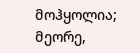მოჰყოლია; მეორე,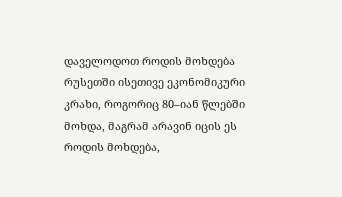დაველოდოთ როდის მოხდება რუსეთში ისეთივე ეკონომიკური კრახი, როგორიც 80–იან წლებში მოხდა, მაგრამ არავინ იცის ეს როდის მოხდება,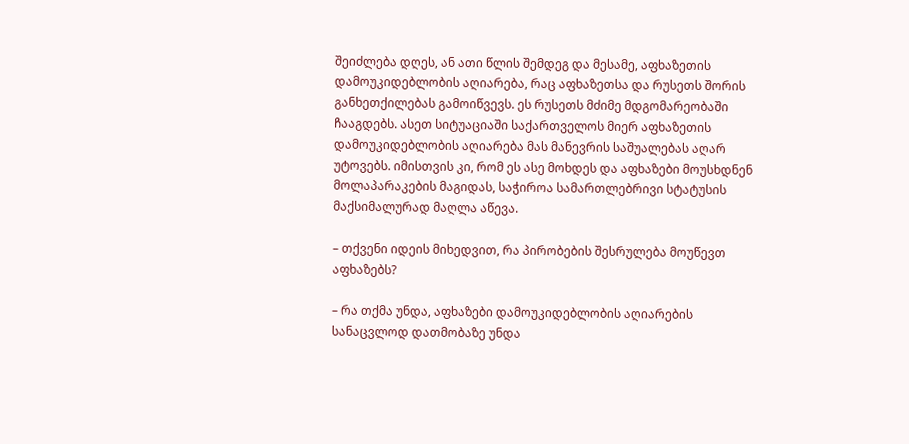შეიძლება დღეს, ან ათი წლის შემდეგ და მესამე, აფხაზეთის დამოუკიდებლობის აღიარება, რაც აფხაზეთსა და რუსეთს შორის განხეთქილებას გამოიწვევს. ეს რუსეთს მძიმე მდგომარეობაში ჩააგდებს. ასეთ სიტუაციაში საქართველოს მიერ აფხაზეთის დამოუკიდებლობის აღიარება მას მანევრის საშუალებას აღარ უტოვებს. იმისთვის კი, რომ ეს ასე მოხდეს და აფხაზები მოუსხდნენ მოლაპარაკების მაგიდას, საჭიროა სამართლებრივი სტატუსის მაქსიმალურად მაღლა აწევა.

– თქვენი იდეის მიხედვით, რა პირობების შესრულება მოუწევთ აფხაზებს?

– რა თქმა უნდა, აფხაზები დამოუკიდებლობის აღიარების სანაცვლოდ დათმობაზე უნდა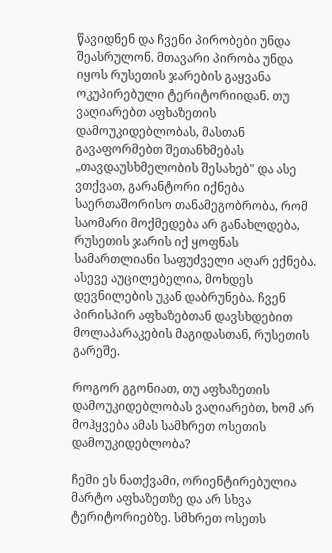წავიდნენ და ჩვენი პირობები უნდა შეასრულონ. მთავარი პირობა უნდა იყოს რუსეთის ჯარების გაყვანა ოკუპირებული ტერიტორიიდან. თუ ვაღიარებთ აფხაზეთის დამოუკიდებლობას, მასთან გავაფორმებთ შეთანხმებას „თავდაუსხმელობის შესახებ" და ასე ვთქვათ, გარანტორი იქნება საერთაშორისო თანამეგობრობა, რომ საომარი მოქმედება არ განახლდება, რუსეთის ჯარის იქ ყოფნას სამართლიანი საფუძველი აღარ ექნება. ასევე აუცილებელია, მოხდეს დევნილების უკან დაბრუნება. ჩვენ პირისპირ აფხაზებთან დავსხდებით მოლაპარაკების მაგიდასთან, რუსეთის გარეშე.

როგორ გგონიათ, თუ აფხაზეთის დამოუკიდებლობას ვაღიარებთ, ხომ არ მოჰყვება ამას სამხრეთ ოსეთის დამოუკიდებლობა?

ჩემი ეს ნათქვამი, ორიენტირებულია მარტო აფხაზეთზე და არ სხვა ტერიტორიებზე. სმხრეთ ოსეთს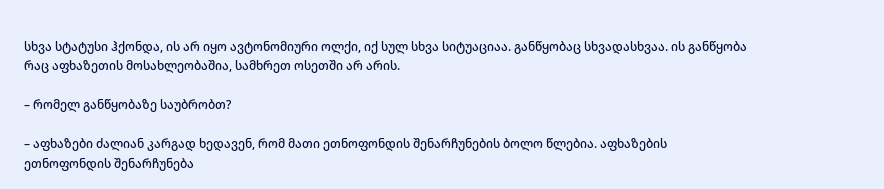სხვა სტატუსი ჰქონდა, ის არ იყო ავტონომიური ოლქი, იქ სულ სხვა სიტუაციაა. განწყობაც სხვადასხვაა. ის განწყობა რაც აფხაზეთის მოსახლეობაშია, სამხრეთ ოსეთში არ არის.

– რომელ განწყობაზე საუბრობთ?

– აფხაზები ძალიან კარგად ხედავენ, რომ მათი ეთნოფონდის შენარჩუნების ბოლო წლებია. აფხაზების ეთნოფონდის შენარჩუნება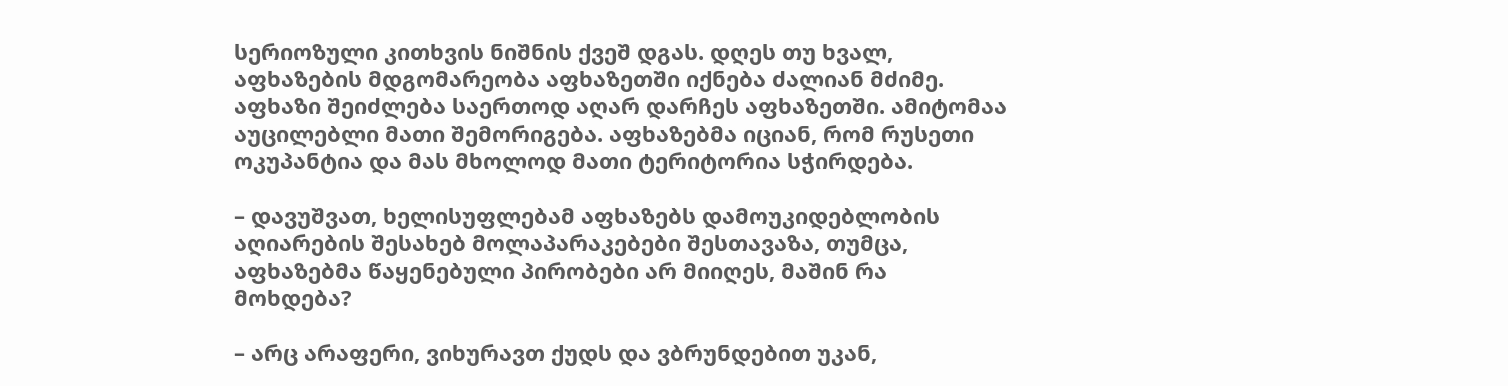სერიოზული კითხვის ნიშნის ქვეშ დგას. დღეს თუ ხვალ, აფხაზების მდგომარეობა აფხაზეთში იქნება ძალიან მძიმე. აფხაზი შეიძლება საერთოდ აღარ დარჩეს აფხაზეთში. ამიტომაა აუცილებლი მათი შემორიგება. აფხაზებმა იციან, რომ რუსეთი ოკუპანტია და მას მხოლოდ მათი ტერიტორია სჭირდება.

– დავუშვათ, ხელისუფლებამ აფხაზებს დამოუკიდებლობის აღიარების შესახებ მოლაპარაკებები შესთავაზა, თუმცა, აფხაზებმა წაყენებული პირობები არ მიიღეს, მაშინ რა მოხდება?

– არც არაფერი, ვიხურავთ ქუდს და ვბრუნდებით უკან,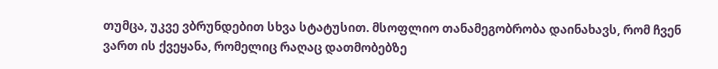თუმცა, უკვე ვბრუნდებით სხვა სტატუსით. მსოფლიო თანამეგობრობა დაინახავს, რომ ჩვენ ვართ ის ქვეყანა, რომელიც რაღაც დათმობებზე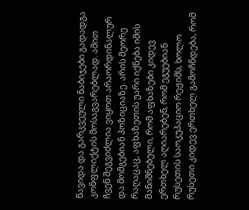წავიდა და გარკვეული ნაბიჯები გადადგა კონფლიქტის მოსაგვარებლად. ამით ჩვენ შეგვიძლია ვიყოთ არაორდინალურ და მომგებიან პოზიციაზე. არის მეორე რაღაცაც, აფხაზეთის უარი იქნება იმის მანიშნებელი, რომ აფხაზები კიდევ ერთხელ აღიარებენ, რომ ეგუებიან რუსეთის საოკუპაციო რეჟიმს, ხოლო რუსეთი კიდევ ერთხელ გამოჩნდება, რომ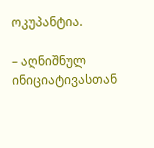ოკუპანტია.

– აღნიშნულ ინიციატივასთან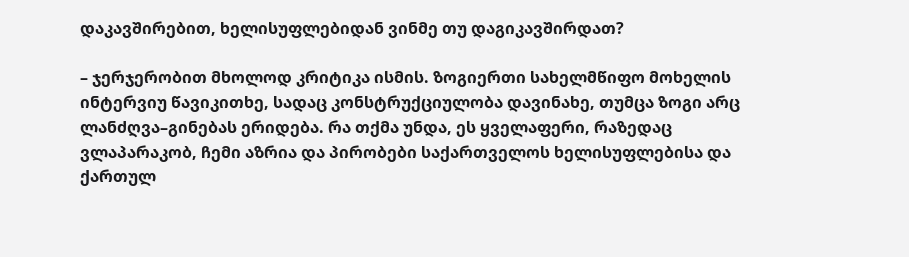დაკავშირებით, ხელისუფლებიდან ვინმე თუ დაგიკავშირდათ?

– ჯერჯერობით მხოლოდ კრიტიკა ისმის. ზოგიერთი სახელმწიფო მოხელის ინტერვიუ წავიკითხე, სადაც კონსტრუქციულობა დავინახე, თუმცა ზოგი არც ლანძღვა–გინებას ერიდება. რა თქმა უნდა, ეს ყველაფერი, რაზედაც ვლაპარაკობ, ჩემი აზრია და პირობები საქართველოს ხელისუფლებისა და ქართულ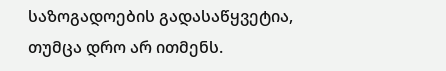საზოგადოების გადასაწყვეტია, თუმცა დრო არ ითმენს.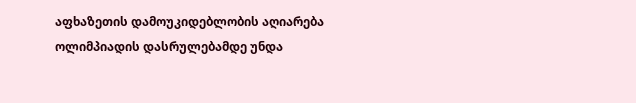აფხაზეთის დამოუკიდებლობის აღიარება ოლიმპიადის დასრულებამდე უნდა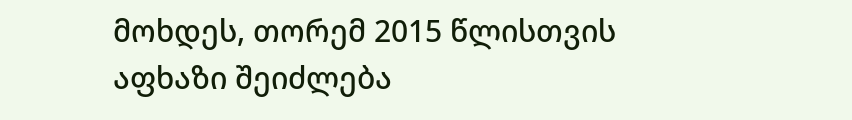მოხდეს, თორემ 2015 წლისთვის აფხაზი შეიძლება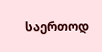საერთოდ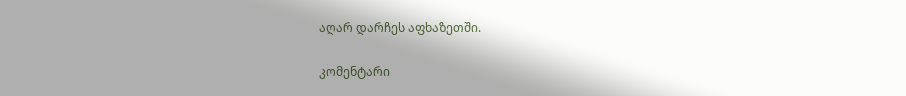აღარ დარჩეს აფხაზეთში.

კომენტარი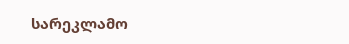სარეკლამო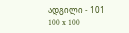ადგილი - 101
100 x 100